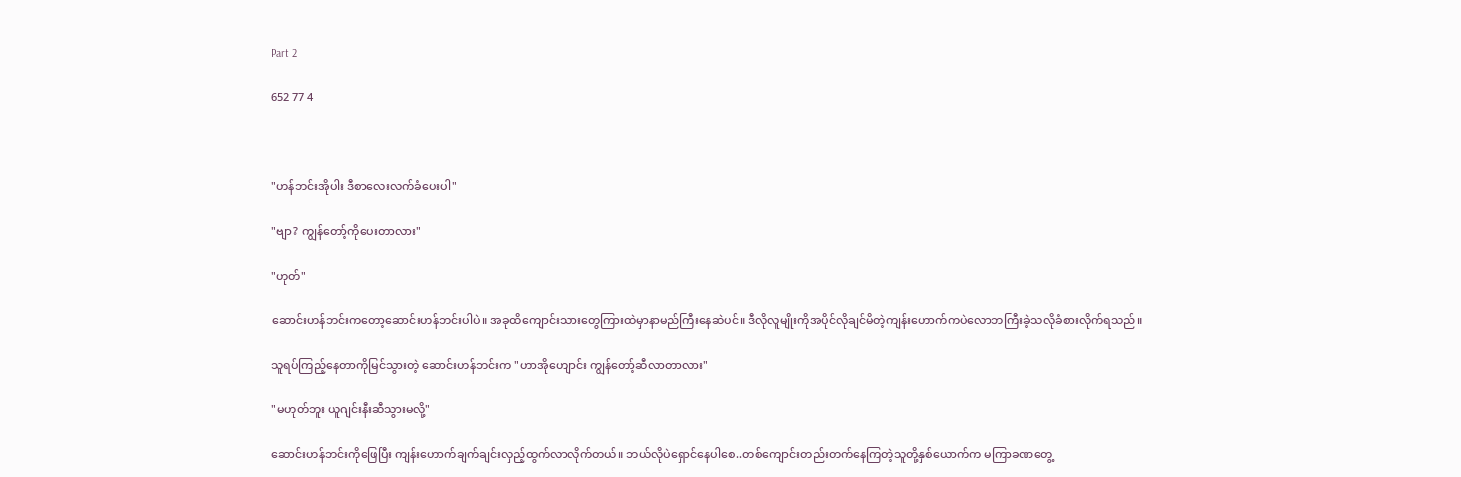Part 2

652 77 4



"ဟန်ဘင်းအိုပါး ဒီစာလေးလက်ခံပေးပါ"

"ဗျာ? ကျွန်တော့်ကိုပေးတာလား"

"ဟုတ်"

ဆောင်းဟန်ဘင်းကတော့ဆောင်းဟန်ဘင်းပါပဲ။ အခုထိကျောင်းသားတွေကြားထဲမှာနာမည်ကြီးနေဆဲပင်။ ဒီလိုလူမျိုးကိုအပိုင်လိုချင်မိတဲ့ကျန်းဟောက်ကပဲလောဘကြီးခဲ့သလိုခံစားလိုက်ရသည်။

သူရပ်ကြည့်နေတာကိုမြင်သွားတဲ့ ဆောင်းဟန်ဘင်းက "ဟာအိုဟျောင်း ကျွန်တော့်ဆီလာတာလား"

"မဟုတ်ဘူး ယူဂျင်းနီးဆီသွားမလို့"

ဆောင်းဟန်ဘင်းကိုဖြေပြီး ကျန်းဟောက်ချက်ချင်းလှည့်ထွက်လာလိုက်တယ်။ ဘယ်လိုပဲရှောင်နေပါစေ..တစ်ကျောင်းတည်းတက်နေကြတဲ့သူတို့နှစ်ယောက်က မကြာခဏတွေ့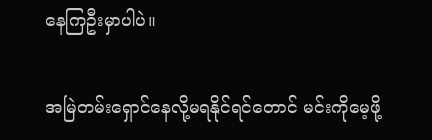နေကြဦးမှာပါပဲ။

အမြဲတမ်းရှောင်နေလို့မရနိုင်ရင်တောင် မင်းကိုမေ့ဖို့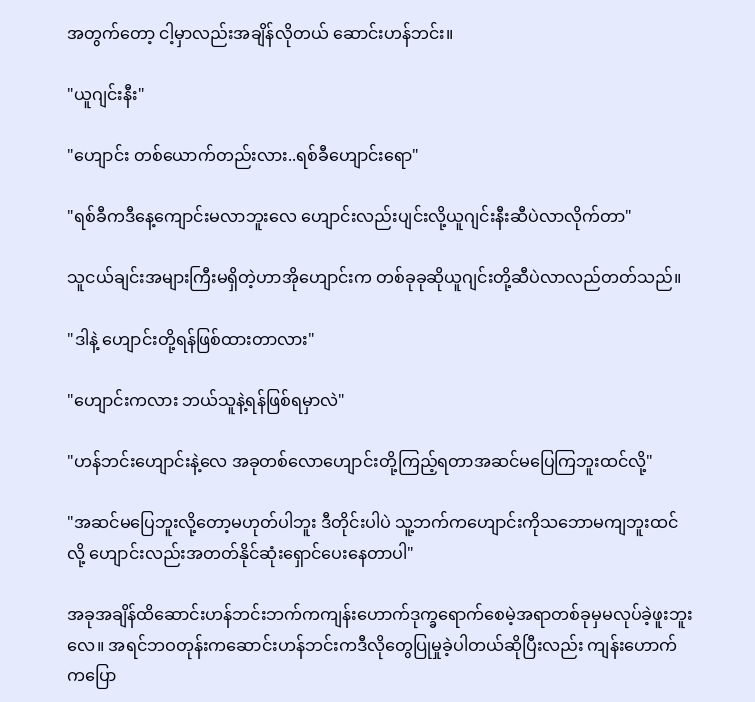အတွက်တော့ ငါ့မှာလည်းအချိန်လိုတယ် ဆောင်းဟန်ဘင်း။

"ယူဂျင်းနီး"

"ဟျောင်း တစ်ယောက်တည်းလား..ရစ်ခီဟျောင်းရော"

"ရစ်ခီကဒီနေ့ကျောင်းမလာဘူးလေ ဟျောင်းလည်းပျင်းလို့ယူဂျင်းနီးဆီပဲလာလိုက်တာ"

သူငယ်ချင်းအများကြီးမရှိတဲ့ဟာအိုဟျောင်းက တစ်ခုခုဆိုယူဂျင်းတို့ဆီပဲလာလည်တတ်သည်။

"ဒါနဲ့ ဟျောင်းတို့ရန်ဖြစ်ထားတာလား"

"ဟျောင်းကလား ဘယ်သူနဲ့ရန်ဖြစ်ရမှာလဲ"

"ဟန်ဘင်းဟျောင်းနဲ့လေ အခုတစ်လောဟျောင်းတို့ကြည့်ရတာအဆင်မပြေကြဘူးထင်လို့"

"အဆင်မပြေဘူးလို့တော့မဟုတ်ပါဘူး ဒီတိုင်းပါပဲ သူ့ဘက်ကဟျောင်းကိုသဘောမကျဘူးထင်လို့ ဟျောင်းလည်းအတတ်နိုင်ဆုံးရှောင်ပေးနေတာပါ"

အခုအချိန်ထိဆောင်းဟန်ဘင်းဘက်ကကျန်းဟောက်ဒုက္ခရောက်စေမဲ့အရာတစ်ခုမှမလုပ်ခဲ့ဖူးဘူးလေ။ အရင်ဘဝတုန်းကဆောင်းဟန်ဘင်းကဒီလိုတွေပြုမှုခဲ့ပါတယ်ဆိုပြီးလည်း ကျန်းဟောက်ကပြော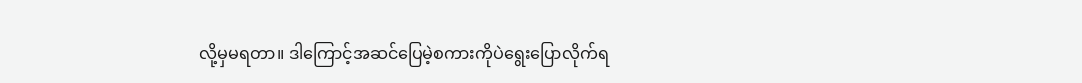လို့မှမရတာ။ ဒါကြောင့်အဆင်ပြေမဲ့စကားကိုပဲရွေးပြောလိုက်ရ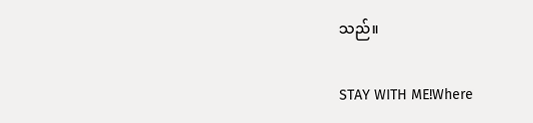သည်။

STAY WITH ME!Where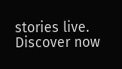stories live. Discover now